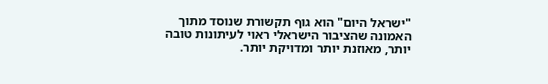"ישראל היום" הוא גוף תקשורת שנוסד מתוך האמונה שהציבור הישראלי ראוי לעיתונות טובה יותר, מאוזנת יותר ומדויקת יותר.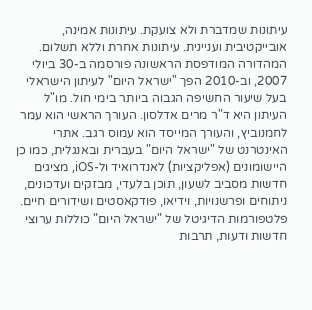עיתונות שמדברת ולא צועקת. עיתונות אמינה, אובייקטיבית ועניינית. עיתונות אחרת וללא תשלום. המהדורה המודפסת הראשונה פורסמה ב-30 ביולי 2007, וב-2010 הפך "ישראל היום" לעיתון הישראלי בעל שיעור החשיפה הגבוה ביותר בימי חול. מו"ל העיתון היא ד"ר מרים אדלסון. העורך הראשי הוא עמר לחמנוביץ, והעורך המייסד הוא עמוס רגב. אתרי האינטרנט של "ישראל היום" בעברית ובאנגלית, כמו כן היישומונים (אפליקציות) לאנדרואיד ול-iOS, מציגים חדשות מסביב לשעון, תוכן בלעדי, מבזקים ועדכונים, ניתוחים ופרשנויות, וידיאו, פודקאסטים ושידורים חיים. פלטפורמות הדיגיטל של "ישראל היום" כוללות ערוצי חדשות ודעות, תרבות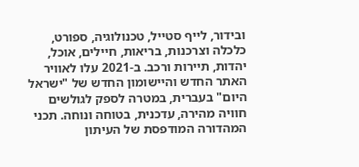ובידור, לייף סטייל, טכנולוגיה, ספורט, כלכלה וצרכנות, בריאות, חיילים, אוכל, יהדות, תיירות ורכב. ב-2021 עלו לאוויר האתר החדש והיישומון החדש של "ישראל היום" בעברית, במטרה לספק לגולשים חוויה מהירה, עדכנית, בטוחה ונוחה. תכני המהדורה המודפסת של העיתון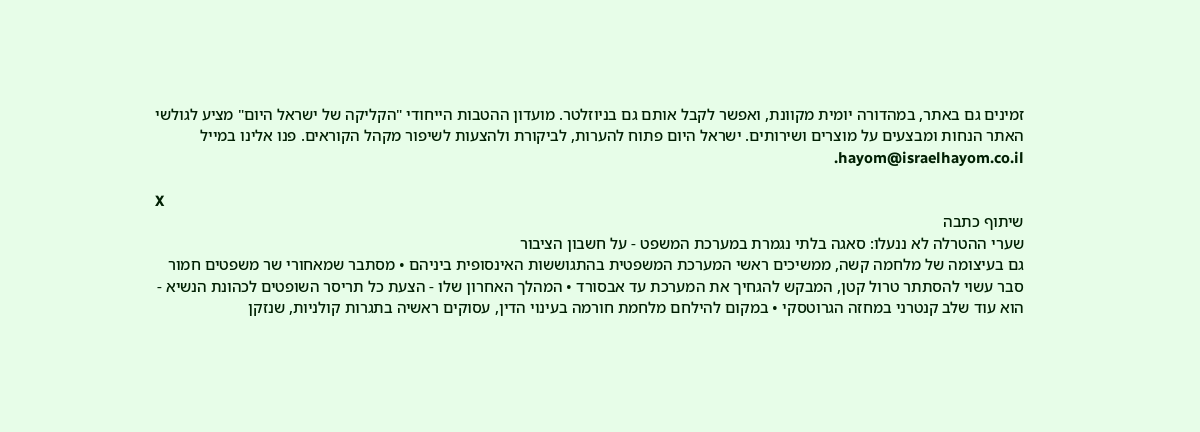זמינים גם באתר, במהדורה יומית מקוונת, ואפשר לקבל אותם גם בניוזלטר. מועדון ההטבות הייחודי "הקליקה של ישראל היום" מציע לגולשי האתר הנחות ומבצעים על מוצרים ושירותים. ישראל היום פתוח להערות, לביקורת ולהצעות לשיפור מקהל הקוראים. פנו אלינו במייל hayom@israelhayom.co.il.

X
שיתוף כתבה
שערי ההטרלה לא ננעלו: סאגה בלתי נגמרת במערכת המשפט - על חשבון הציבור
גם בעיצומה של מלחמה קשה, ממשיכים ראשי המערכת המשפטית בהתגוששות האינסופית ביניהם • מסתבר שמאחורי שר משפטים חמור סבר עשוי להסתתר טרול קטן, המבקש להגחיך את המערכת עד אבסורד • המהלך האחרון שלו - הצעת כל תריסר השופטים לכהונת הנשיא - הוא עוד שלב קנטרני במחזה הגרוטסקי • במקום להילחם מלחמת חורמה בעינוי הדין, עסוקים ראשיה בתגרות קולניות, שנזקן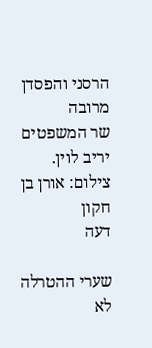הרסני והפסדן מרובה
שר המשפטים יריב לוין. צילום: אורן בן חקון
דעה

שערי ההטרלה לא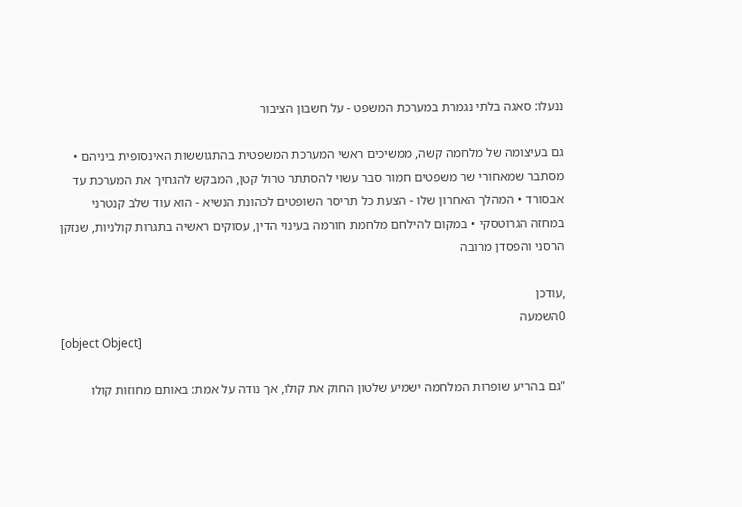ננעלו: סאגה בלתי נגמרת במערכת המשפט - על חשבון הציבור

גם בעיצומה של מלחמה קשה, ממשיכים ראשי המערכת המשפטית בהתגוששות האינסופית ביניהם • מסתבר שמאחורי שר משפטים חמור סבר עשוי להסתתר טרול קטן, המבקש להגחיך את המערכת עד אבסורד • המהלך האחרון שלו - הצעת כל תריסר השופטים לכהונת הנשיא - הוא עוד שלב קנטרני במחזה הגרוטסקי • במקום להילחם מלחמת חורמה בעינוי הדין, עסוקים ראשיה בתגרות קולניות, שנזקן הרסני והפסדן מרובה

,עודכן
0השמעה
[object Object]

"גם בהריע שופרות המלחמה ישמיע שלטון החוק את קולו, אך נודה על אמת: באותם מחוזות קולו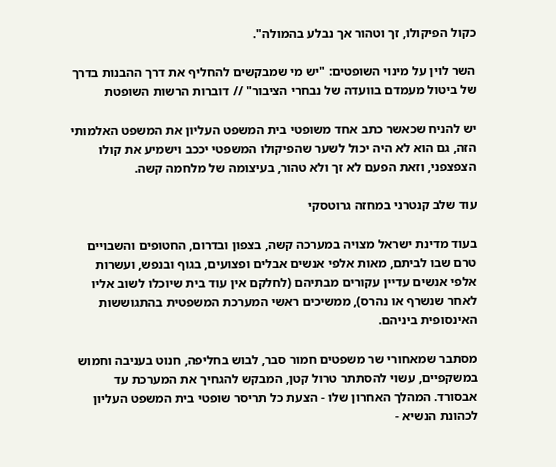כקול הפיקולו, זך וטהור אך נבלע בהמולה".

השר לוין על מינוי השופטים: "יש מי שמבקשים להחליף את דרך ההבנות בדרך של ביטול מעמדם בוועדה של נבחרי הציבור" // דוברות הרשות השופטת

יש להניח שכאשר כתב אחד משופטי בית המשפט העליון את המשפט האלמותי הזה, גם הוא לא היה יכול לשער שהפיקולו המשפטי יככב וישמיע את קולו הצפצפני, וזאת הפעם לא זך ולא טהור, בעיצומה של מלחמה קשה.

עוד שלב קנטרני במחזה גרוטסקי

בעוד מדינת ישראל מצויה במערכה קשה, בצפון ובדרום, החטופים והשבויים טרם שבו לביתם, מאות אלפי אנשים אבלים ופצועים, בגוף ובנפש, ועשרות אלפי אנשים עדיין עקורים מבתיהם (לחלקם אין עוד בית שיוכלו לשוב אליו לאחר שנשרף או נהרס), ממשיכים ראשי המערכת המשפטית בהתגוששות האינסופית ביניהם.

מסתבר שמאחורי שר משפטים חמור סבר, לבוש בחליפה, חנוט בעניבה וחמוש במשקפיים, עשוי להסתתר טרול קטן, המבקש להגחיך את המערכת עד אבסורד. המהלך האחרון שלו - הצעת כל תריסר שופטי בית המשפט העליון לכהונת הנשיא -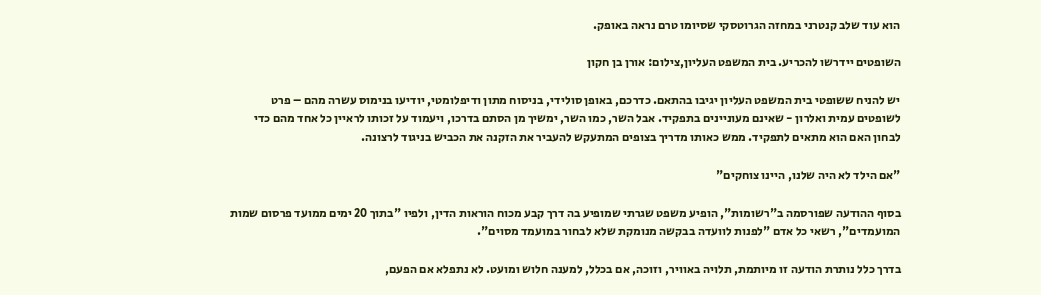הוא עוד שלב קנטרני במחזה הגרוטסקי שסיומו טרם נראה באופק.

השופטים יידרשו להכריע. בית המשפט העליון,צילום: אורן בן חקון

יש להניח ששופטי בית המשפט העליון יגיבו בהתאם. כדרכם, באופן סולידי, בניסוח מתון ודיפלומטי, יודיעו בנימוס עשרה מהם – פרט לשופטים עמית ואלרון - שאינם מעוניינים בתפקיד. אבל השר, כמו השר, ימשיך מן הסתם בדרכו, ויעמוד על זכותו לראיין כל אחד מהם כדי לבחון האם הוא מתאים לתפקיד. ממש כאותו מדריך בצופים המתעקש להעביר את הזקנה את הכביש בניגוד לרצונה.

"אם הילד לא היה שלנו, היינו צוחקים"

בסוף ההודעה שפורסמה ב"רשומות", הופיע משפט שגרתי שמופיע בה דרך קבע מכוח הוראות הדין, ולפיו "בתוך 20 ימים ממועד פרסום שמות המועמדים", רשאי כל אדם "לפנות לוועדה בבקשה מנומקת שלא לבחור במועמד מסוים".

בדרך כלל נותרת הודעה זו מיותמת, תלויה באוויר, וזוכה, אם בכלל, למענה חלוש ומועט. לא נתפלא אם הפעם,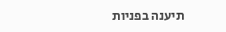תיענה בפניות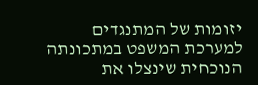יזומות של המתנגדים למערכת המשפט במתכונתה הנוכחית שינצלו את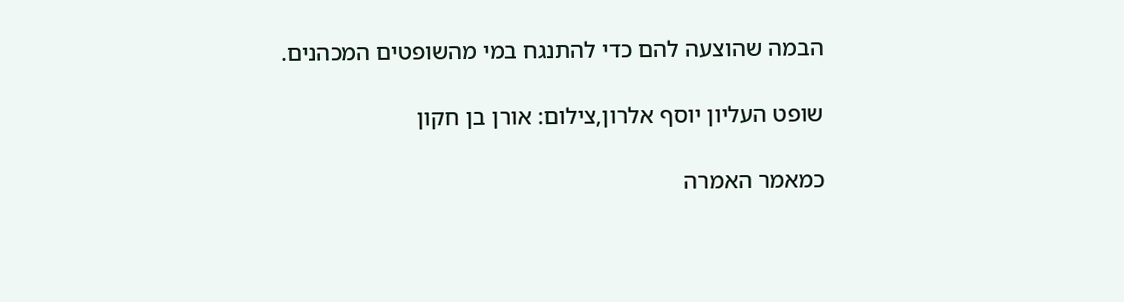הבמה שהוצעה להם כדי להתנגח במי מהשופטים המכהנים.

שופט העליון יוסף אלרון,צילום: אורן בן חקון

כמאמר האמרה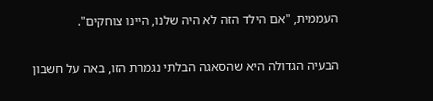העממית, "אם הילד הזה לא היה שלנו, היינו צוחקים".

הבעיה הגדולה היא שהסאגה הבלתי נגמרת הזו, באה על חשבון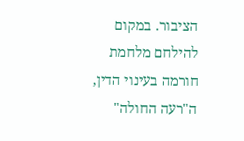הציבור. במקום להילחם מלחמת חורמה בעינוי הדין, ה"רעה החולה"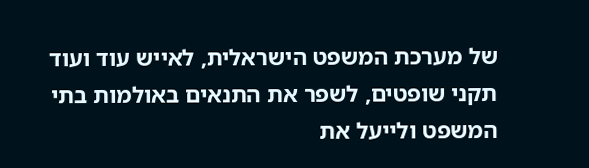של מערכת המשפט הישראלית, לאייש עוד ועוד תקני שופטים, לשפר את התנאים באולמות בתי המשפט ולייעל את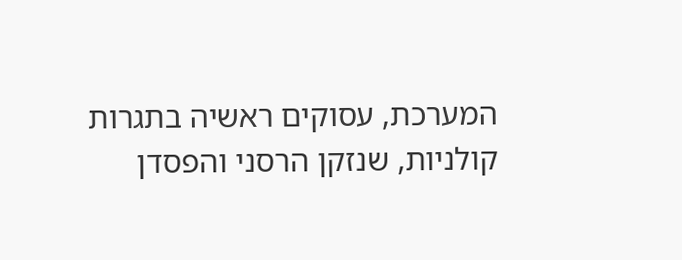המערכת, עסוקים ראשיה בתגרות קולניות, שנזקן הרסני והפסדן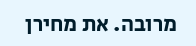מרובה. את מחירן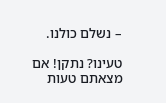– נשלם כולנו.

טעינו? נתקן! אם מצאתם טעות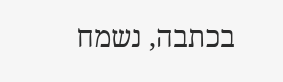בכתבה, נשמח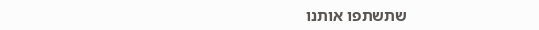שתשתפו אותנו